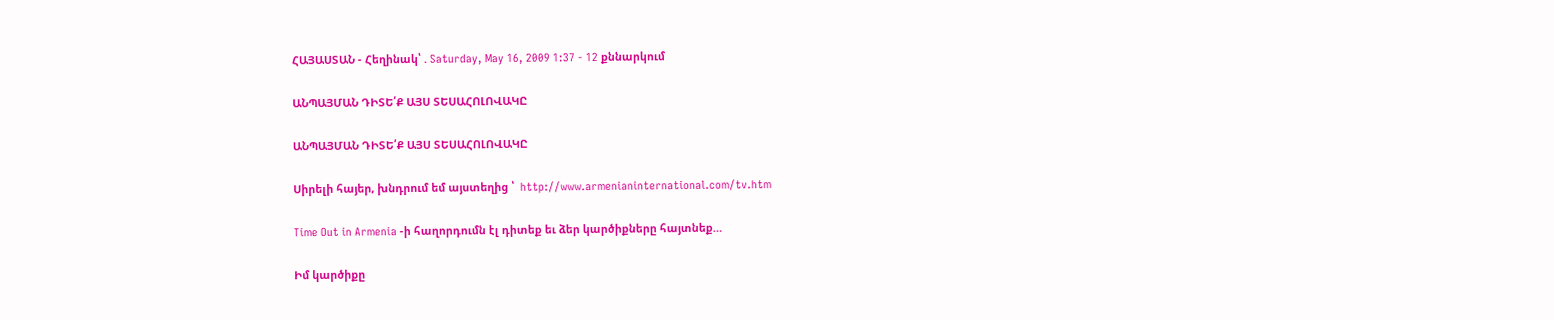ՀԱՅԱՍՏԱՆ - Հեղինակ՝ . Saturday, May 16, 2009 1:37 - 12 քննարկում

ԱՆՊԱՅՄԱՆ ԴԻՏԵ՛Ք ԱՅՍ ՏԵՍԱՀՈԼՈՎԱԿԸ

ԱՆՊԱՅՄԱՆ ԴԻՏԵ՛Ք ԱՅՍ ՏԵՍԱՀՈԼՈՎԱԿԸ

Սիրելի հայեր, խնդրում եմ այստեղից ՝  http://www.armenianinternational.com/tv.htm

Time Out in Armenia -ի հաղորդումն էլ դիտեք եւ ձեր կարծիքները հայտնեք…

Իմ կարծիքը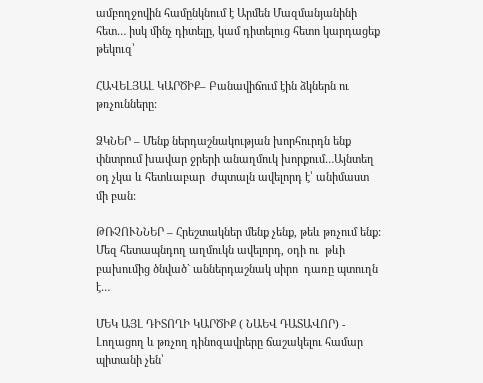ամբողջովին համընկնում է Արմեն Մազմանյանինի հետ… իսկ մինչ դիտելը, կամ դիտելուց հետո կարդացեք թեկուզ՝

ՀԱՎԵԼՅԱԼ ԿԱՐԾԻՔ– Բանավիճում էին ձկներն ու թռչունները:

ՁԿՆԵՐ – Մենք ներդաշնակության խորհուրդն ենք փնտրում խավար ջրերի անաղմուկ խորքում…Այնտեղ օդ չկա և հետևաբար  ժպտալն ավելորդ է՝ անիմաստ  մի բան:

ԹՌՉՈՒՆՆԵՐ – Հրեշտակներ մենք չենք, թեև թռչում ենք: Մեզ հետապնդող աղմուկն ավելորդ, օդի ու  թևի բախումից ծնված` աններդաշնակ սիրո  դառը պտուղն է…

ՄԵԿ ԱՅԼ ԴԻՏՈՂԻ ԿԱՐԾԻՔ ( ՆԱԵՎ ԴԱՏԱՎՈՐ) -  Լողացող և թռչող դինոզավրերը ճաշակելու համար պիտանի չեն՝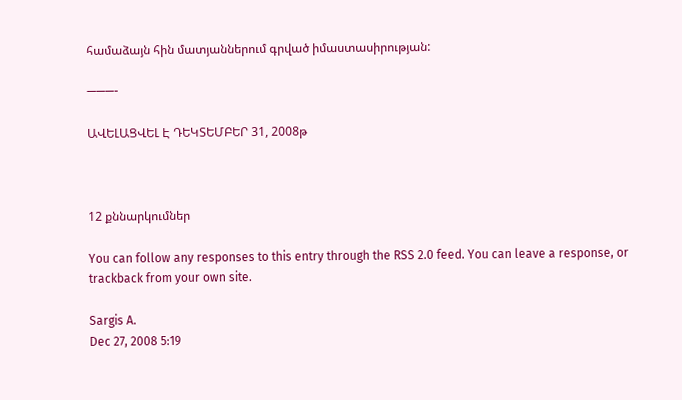համաձայն հին մատյաններում գրված իմաստասիրության:

———-

ԱՎԵԼԱՑՎԵԼ Է ԴԵԿՏԵՄԲԵՐ 31, 2008թ



12 քննարկումներ

You can follow any responses to this entry through the RSS 2.0 feed. You can leave a response, or trackback from your own site.

Sargis A.
Dec 27, 2008 5:19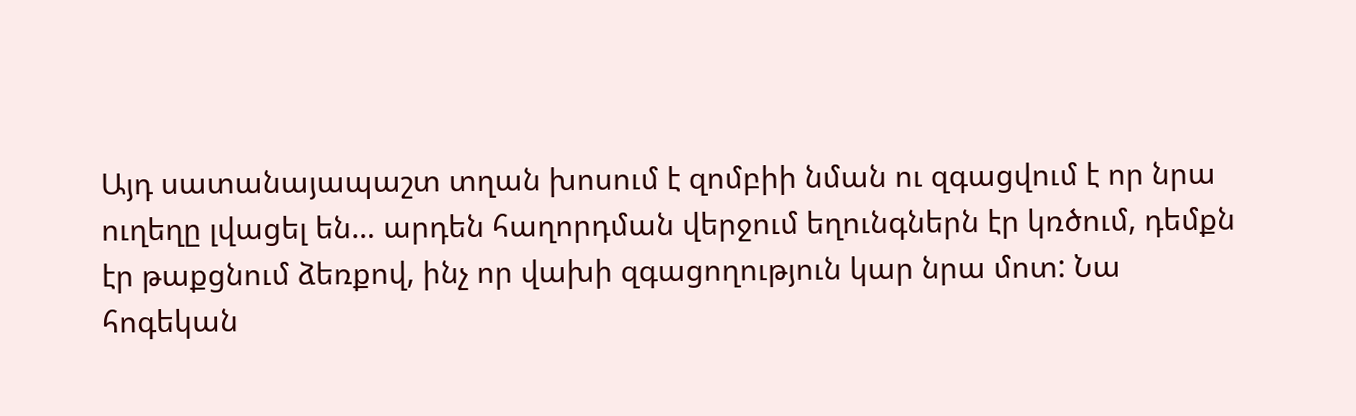Այդ սատանայապաշտ տղան խոսում է զոմբիի նման ու զգացվում է որ նրա ուղեղը լվացել են… արդեն հաղորդման վերջում եղունգներն էր կռծում, դեմքն էր թաքցնում ձեռքով, ինչ որ վախի զգացողություն կար նրա մոտ: Նա հոգեկան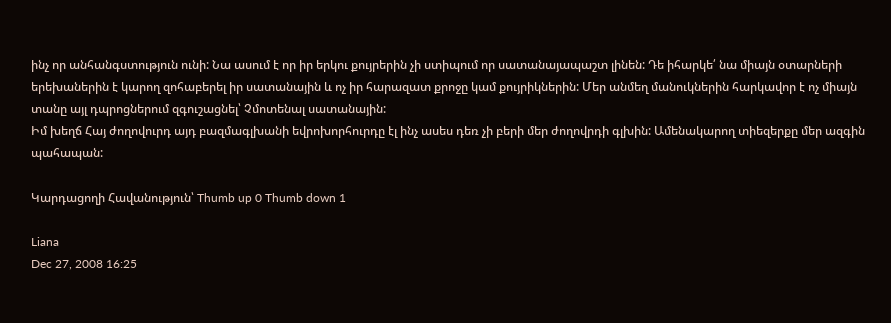ինչ որ անհանգստություն ունի: Նա ասում է որ իր երկու քույրերին չի ստիպում որ սատանայապաշտ լինեն: Դե իհարկե՛ նա միայն օտարների երեխաներին է կարող զոհաբերել իր սատանային և ոչ իր հարազատ քրոջը կամ քույրիկներին: Մեր անմեղ մանուկներին հարկավոր է ոչ միայն տանը այլ դպրոցներում զգուշացնել՝ Չմոտենալ սատանային:
Իմ խեղճ Հայ ժողովուրդ այդ բազմագլխանի եվրոխորհուրդը էլ ինչ ասես դեռ չի բերի մեր ժողովրդի գլխին: Ամենակարող տիեզերքը մեր ազգին պահապան:

Կարդացողի Հավանություն՝ Thumb up 0 Thumb down 1

Liana
Dec 27, 2008 16:25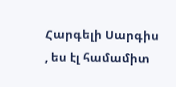Հարգելի Սարգիս , ես էլ համամիտ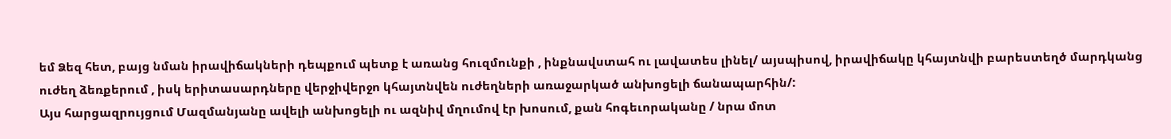եմ Ձեզ հետ, բայց նման իրավիճակների դեպքում պետք է առանց հուզմունքի , ինքնավստահ ու լավատես լինել/ այսպիսով, իրավիճակը կհայտնվի բարեստեղծ մարդկանց ուժեղ ձեռքերում , իսկ երիտասարդները վերջիվերջո կհայտնվեն ուժեղների առաջարկած անխոցելի ճանապարհին/:
Այս հարցազրույցում Մազմանյանը ավելի անխոցելի ու ազնիվ մղումով էր խոսում, քան հոգեւորականը / նրա մոտ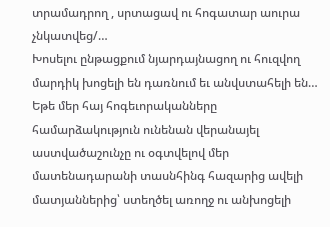տրամադրող , սրտացավ ու հոգատար աուրա չնկատվեց/…
Խոսելու ընթացքում նյարդայնացող ու հուզվող մարդիկ խոցելի են դառնում եւ անվստահելի են…
Եթե մեր հայ հոգեւորականները համարձակություն ունենան վերանայել աստվածաշունչը ու օգտվելով մեր մատենադարանի տասնհինգ հազարից ավելի մատյաններից՝ ստեղծել առողջ ու անխոցելի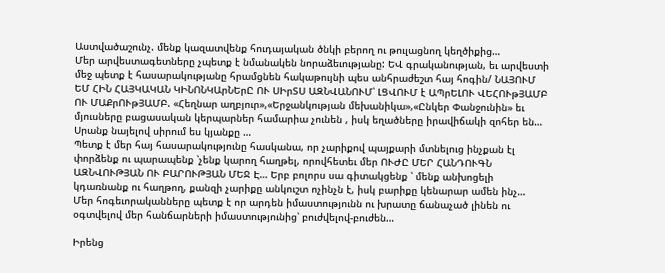Աստվածաշունչ. մենք կազատվենք հուդայական ծնկի բերող ու թուլացնող կեղծիքից…
Մեր արվեստագետները չպետք է նմանակեն նորաձեւությանը: ԵՎ գրականության, եւ արվեստի մեջ պետք է հասարակությանը հրամցնեն հակաթույնի պես անհրաժեշտ հայ հոգին/ ՆԱՅՈՒՄ ԵՄ ՀԻՆ ՀԱՅԿԱԿԱՆ ԿԻՆՈՆԿԱրՆԵրԸ ՈՒ ՍԻրՏՍ ԱԶՆՎԱՆՈՒՄ՝ ԼՑՎՈՒՄ է ԱՊրԵԼՈՒ ՎԵՀՈՒթՅԱՄԲ ՈՒ ՄԱՔրՈՒթՅԱՄԲ. «Հեղնար աղբյուր»,«Երջանկության մեխանիկա»,«Ընկեր Փանջունին» եւ մյուսները բացասական կերպարներ համարիա չունեն , իսկ եղածները իրավիճակի զոհեր են… Սրանք նայելով սիրում ես կյանքը …
Պետք է մեր հայ հասարակությունը հասկանա, որ չարիքով պայքարի մտնելուց ինչքան էլ փորձենք ու պարապենք ՝չենք կարող հաղթել, որովհետեւ մեր ՈՒԺԸ ՄԵՐ ՀԱՆԴՈՒԳՆ ԱԶՆՎՈՒԹՅԱՆ ՈՒ ԲԱՐՈՒԹՅԱՆ ՄԵՋ Է… Երբ բոլորս սա գիտակցենք ՝ մենք անխոցելի կդառնանք ու հաղթող, քանզի չարիքը անկուշտ ոչինչն է, իսկ բարիքը կենարար ամեն ինչ…
Մեր հոգեւորականները պետք է որ արդեն իմաստությունն ու խրատը ճանաչած լինեն ու օգտվելով մեր հանճարների իմաստությունից՝ բուժվելով-բուժեն…

Իրենց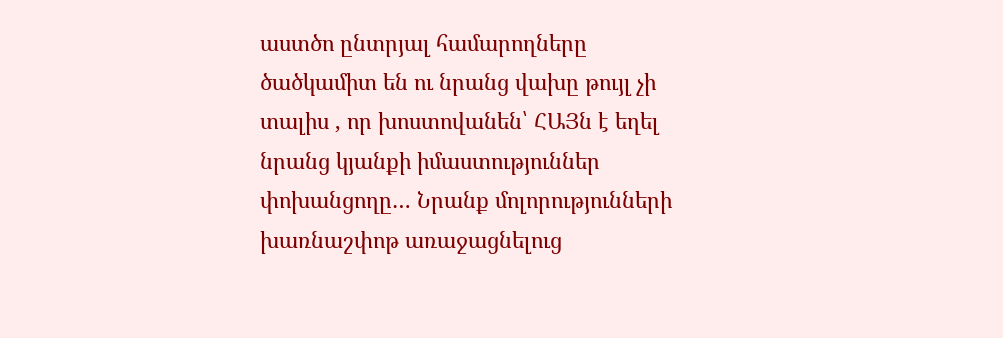աստծո ընտրյալ համարողները ծածկամիտ են ու նրանց վախը թույլ չի տալիս , որ խոստովանեն՝ ՀԱՅն է եղել նրանց կյանքի իմաստություններ փոխանցողը… Նրանք մոլորությունների խառնաշփոթ առաջացնելուց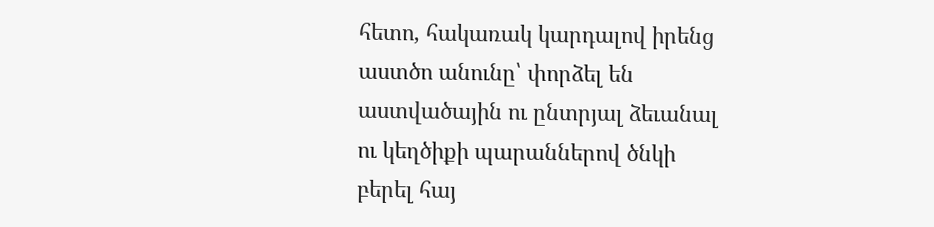հետո, հակառակ կարդալով իրենց աստծո անունը՝ փորձել են աստվածային ու ընտրյալ ձեւանալ ու կեղծիքի պարաններով ծնկի բերել հայ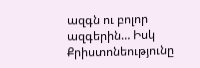ազգն ու բոլոր ազգերին… Իսկ Քրիստոնեությունը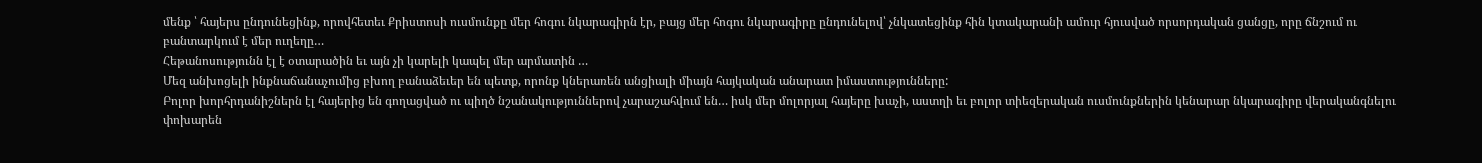մենք ՝ հայերս ընդունեցինք, որովհետեւ Քրիստոսի ուսմունքը մեր հոգու նկարագիրն էր, բայց մեր հոգու նկարագիրը ընդունելով՝ չնկատեցինք հին կտակարանի ամուր հյուսված որսորդական ցանցը, որը ճնշում ու բանտարկում է մեր ուղեղը…
Հեթանոսությունն էլ է օտարածին եւ այն չի կարելի կապել մեր արմատին …
Մեզ անխոցելի ինքնաճանաչումից բխող բանաձեւեր են պետք, որոնք կներառեն անցիալի միայն հայկական անարատ իմաստությունները:
Բոլոր խորհրդանիշներն էլ հայերից են գողացված ու պիղծ նշանակություններով չարաշահվում են… իսկ մեր մոլորյալ հայերը խաչի, աստղի եւ բոլոր տիեզերական ուսմունքներին կենարար նկարագիրը վերականգնելու փոխարեն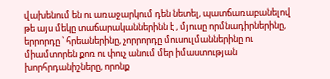վախենում են ու առաջարկում դեն նետել, պատճառաբանելով թե այս մեկը տաճարականներինն է , մյուսը որմնադիրներինը, երրորդը ՝ հրեաներինը, չորրորդը մուսուլմաններինը ու միամտորեն քոռ ու փուչ անում մեր իմաստության խորհրդանիշները, որոնք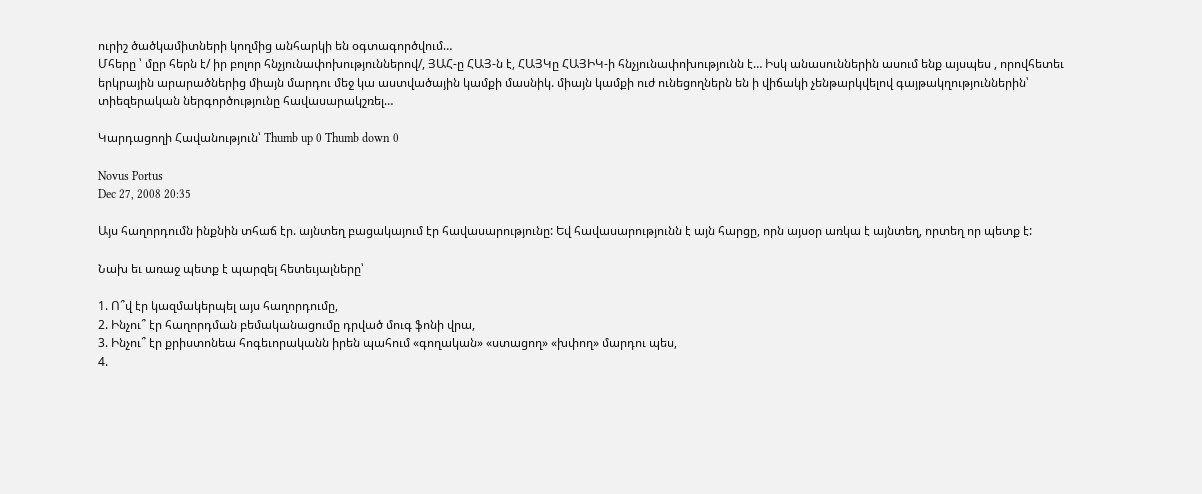ուրիշ ծածկամիտների կողմից անհարկի են օգտագործվում…
Մհերը ՝ մըր հերն է/ իր բոլոր հնչյունափոխություններով/, ՅԱՀ-ը ՀԱՅ-ն է, ՀԱՅԿը ՀԱՅԻԿ-ի հնչյունափոխությունն է… Իսկ անասուններին ասում ենք այսպես , որովհետեւ երկրային արարածներից միայն մարդու մեջ կա աստվածային կամքի մասնիկ. միայն կամքի ուժ ունեցողներն են ի վիճակի չենթարկվելով գայթակղություններին՝ տիեզերական ներգործությունը հավասարակշռել…

Կարդացողի Հավանություն՝ Thumb up 0 Thumb down 0

Novus Portus
Dec 27, 2008 20:35

Այս հաղորդումն ինքնին տհաճ էր. այնտեղ բացակայում էր հավասարությունը: Եվ հավասարությունն է այն հարցը, որն այսօր առկա է այնտեղ, որտեղ որ պետք է:

Նախ եւ առաջ պետք է պարզել հետեւյալները՝

1. Ո՞վ էր կազմակերպել այս հաղորդումը,
2. Ինչու՞ էր հաղորդման բեմականացումը դրված մուգ ֆոնի վրա,
3. Ինչու՞ էր քրիստոնեա հոգեւորականն իրեն պահում «գողական» «ստացող» «խփող» մարդու պես,
4.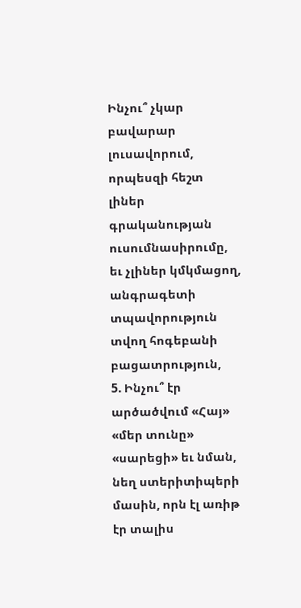Ինչու՞ չկար բավարար լուսավորում, որպեսզի հեշտ լիներ գրականության ուսումնասիրումը, եւ չլիներ կմկմացող, անգրագետի տպավորություն տվող հոգեբանի բացատրություն,
5. Ինչու՞ էր արծածվում «Հայ» «մեր տունը» «սարեցի» եւ նման, նեղ ստերիտիպերի մասին, որն էլ առիթ էր տալիս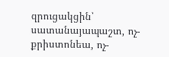զրուցակցին՝ սատանայապաշտ, ոչ-քրիստոնեա, ոչ-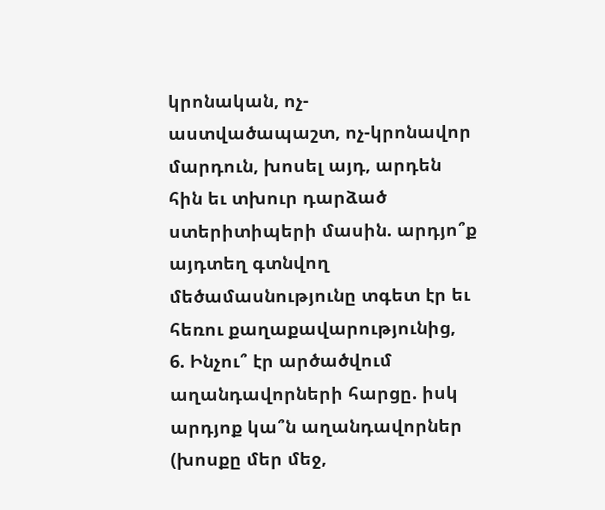կրոնական, ոչ-աստվածապաշտ, ոչ-կրոնավոր մարդուն, խոսել այդ, արդեն հին եւ տխուր դարձած ստերիտիպերի մասին. արդյո՞ք այդտեղ գտնվող մեծամասնությունը տգետ էր եւ հեռու քաղաքավարությունից,
6. Ինչու՞ էր արծածվում աղանդավորների հարցը. իսկ արդյոք կա՞ն աղանդավորներ (խոսքը մեր մեջ,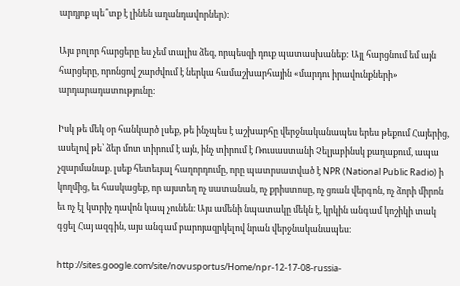արդյոք պե՞տք է լինեն աղանդավորներ):

Այս բոլոր հարցերը ես չեմ տալիս ձեզ, որպեսզի դուք պատասխանեք: Այլ հարցնում եմ այն հարցերը, որոնցով շարժվում է ներկա համաշխարհային «մարդու իրավունքների» արդարադատությունը:

Իսկ թե մեկ օր հանկարծ լսեք, թե ինչպես է աշխարհը վերջնականապես երես թեքում Հայերից, ասելով թե՝ ձեր մոտ տիրում է այն, ինչ տիրում է Ռուսաստանի Չելյաբինսկ քաղաքում, ապա չզարմանաք. լսեք հետեւյալ հաղորդումը, որը պատրսատված է NPR (National Public Radio) ի կողմից, եւ հասկացեք, որ այստեղ ոչ սատանան, ոչ քրիստոսը, ոչ ցռան վերգոն, ոչ ձորի միրոն եւ ոչ էլ կտրիչ դավոն կապ չունեն։ Այս ամենի նպատակը մեկն է, կրկին անգամ կոշիկի տակ գցել Հայ ազգին, այս անգամ բարոյազրկելով նրան վերջնականապես։

http://sites.google.com/site/novusportus/Home/npr-12-17-08-russia-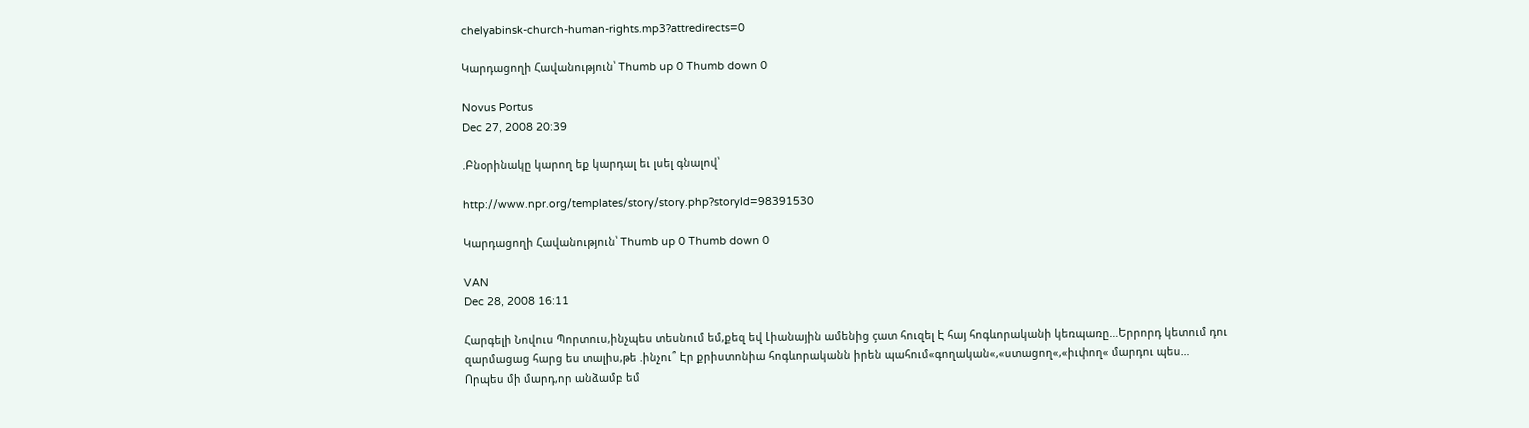chelyabinsk-church-human-rights.mp3?attredirects=0

Կարդացողի Հավանություն՝ Thumb up 0 Thumb down 0

Novus Portus
Dec 27, 2008 20:39

.Բնօրինակը կարող եք կարդալ եւ լսել գնալով՝

http://www.npr.org/templates/story/story.php?storyId=98391530

Կարդացողի Հավանություն՝ Thumb up 0 Thumb down 0

VAN
Dec 28, 2008 16:11

Հարգելի Նովուս Պորտուս,ինչպես տեսնում եմ,քեզ եվ Լիանային ամենից çատ հուզել Է հայ հոգևորականի կեռպառը…Երրորդ կետում դու զարմացաց հարց ես տալիս,թե .ինչու՞ Էր քրիստոնիա հոգևորականն իրեն պահում«գողական«,«ստացող«,«իւփող« մարդու պես…
Որպես մի մարդ,որ անձամբ եմ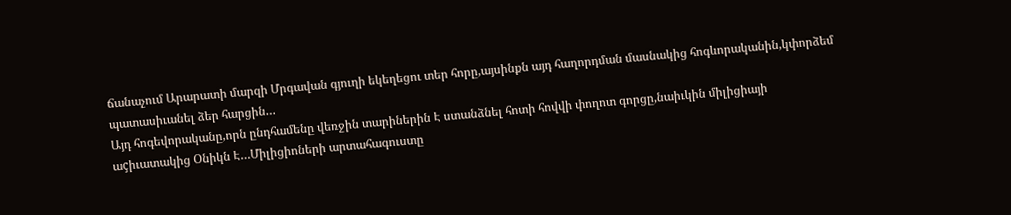ճանաչում Արարատի մարզի Մրգավան գյուղի եկեղեցու տեր հորը,այսինքն այդ հաղորդման մասնակից հոգևորականին,կփորձեմ պատասիւանել ձեր հարցին…
Այդ հոգեվորականը,որն ընդհամենը վեռջին տարիներին Է ստանձնել հոտի հովվի փողոտ գորցը,նաիւկին միլիցիայի աçիւատակից Օնիկն Է…Միլիցիոների արտահագուստը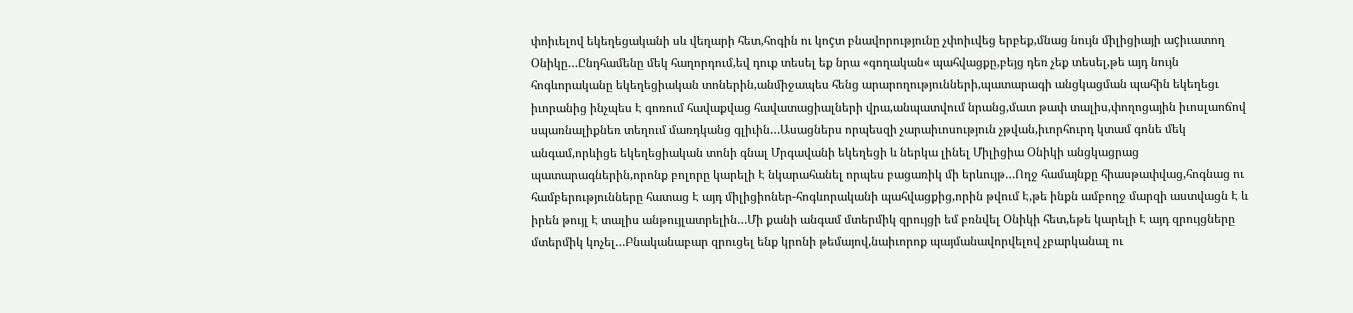փոիւելով եկեղեցականի սև վեղարի հետ,հոգին ու կոçտ բնավորությունը չփոիւվեց երբեք,մնաց նույն միլիցիայի աçիւատող Օնիկը…Ընդհամենը մեկ հաղորդում,եվ դուք տեսել եք նրա «գողական« պահվացքը,բեյց դեռ չեք տեսել,թե այդ նույն հոգևորականը եկեղեցիական տոներին,անմիջապես հենց արարողությունների,պատարագի անցկացման պահին եկեղեցւ իւորանից ինչպես Է գոռում հավաքվաց հավատացիալների վրա,անպատվում նրանց,մատ թափ տալիս,փողոցային իւոսլաոճով սպառնալիքնեռ տեղում մառդկանց գլիւին…Ասացներս որպեսզի չարաիւոսություն չթվան,իւորհուրդ կտամ գոնե մեկ անգամ,որևիցե եկեղեցիական տոնի գնալ Մրգավանի եկեղեցի և ներկա լինել Միլիցիա Օնիկի անցկացրաց պատարագներին,որոնք բոլորը կարելի Է նկարահանել որպես բացառիկ մի երևույթ…Ողջ համայնքը հիասթափվաց,հոգնաց ու համբերությունները հատաց Է այդ միլիցիոներ-հոգևորականի պահվացքից,որին թվում Է,թե ինքն ամբողջ մարզի աստվացն Է և իրեն թույլ Է տալիս անթույլատրելին…Մի քանի անգամ մտերմիկ զրույցի եմ բռնվել Օնիկի հետ,եթե կարելի Է այդ զրույցները մտերմիկ կոչել…Բնականաբար զրուցել ենք կրոնի թեմայով,նաիւորոք պայմանավորվելով չբարկանալ ու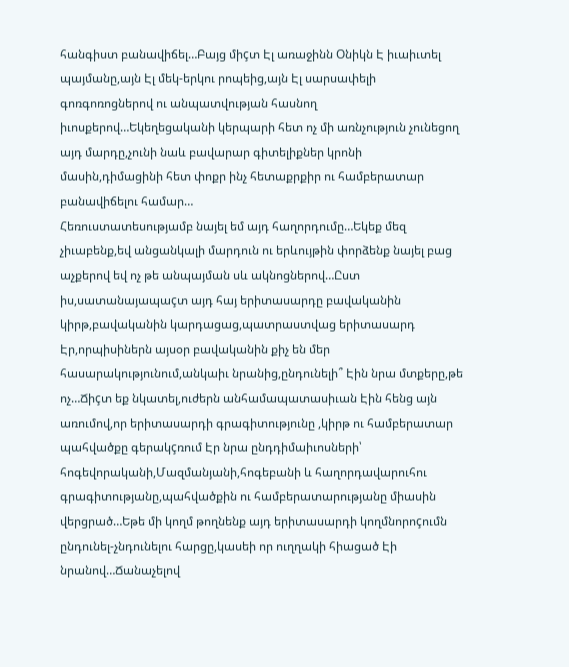հանգիստ բանավիճել…Բայց միçտ Էլ առաջինն Օնիկն Է իւաիւտել պայմանը,այն Էլ մեկ-երկու րոպեից,այն Էլ սարսափելի գոռգոռոցներով ու անպատվության հասնող իւոսքերով…Եկեղեցականի կերպարի հետ ոչ մի առնչություն չունեցող այդ մարդը,չունի նաև բավարար գիտելիքներ կրոնի մասին,դիմացինի հետ փոքր ինչ հետաքրքիր ու համբերատար բանավիճելու համար…
Հեռուստատեսությամբ նայել եմ այդ հաղորդումը…Եկեք մեզ չիւաբենք,եվ անցանկալի մարդուն ու երևույթին փորձենք նայել բաց աչքերով եվ ոչ թե անպայման սև ակնոցներով…Ըստ իս,սատանայապաçտ այդ հայ երիտասարդը բավականին կիրթ,բավականին կարդացաց,պատրաստվաց երիտասարդ Էր,որպիսիներն այսօր բավականին քիչ են մեր հասարակությունում,անկաիւ նրանից,ընդունելի՞ Էին նրա մտքերը,թե ոչ…Ճիçտ եք նկատել,ուժերն անհամապատասիւան Էին հենց այն առումով,որ երիտասարդի գրագիտությունը ,կիրթ ու համբերատար պահվածքը գերակçռում Էր նրա ընդդիմաիւոսների՝ հոգեվորականի,Մազմանյանի,հոգեբանի և հաղորդավարուհու գրագիտությանը,պահվածքին ու համբերատարությանը միասին վերցրած…Եթե մի կողմ թողնենք այդ երիտասարդի կողմնորոçումն ընդունել-չնդունելու հարցը,կասեի որ ուղղակի հիացած Էի նրանով…Ճանաչելով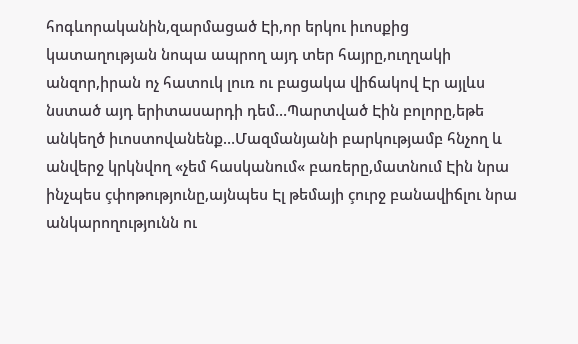հոգևորականին,զարմացած Էի,որ երկու իւոսքից կատաղության նոպա ապրող այդ տեր հայրը,ուղղակի անզոր,իրան ոչ հատուկ լուռ ու բացակա վիճակով Էր այլևս նստած այդ երիտասարդի դեմ…Պարտված Էին բոլորը,եթե անկեղծ իւոստովանենք…Մազմանյանի բարկությամբ հնչող և անվերջ կրկնվող «չեմ հասկանում« բառերը,մատնում Էին նրա ինչպես çփոթությունը,այնպես Էլ թեմայի çուրջ բանավիճլու նրա անկարողությունն ու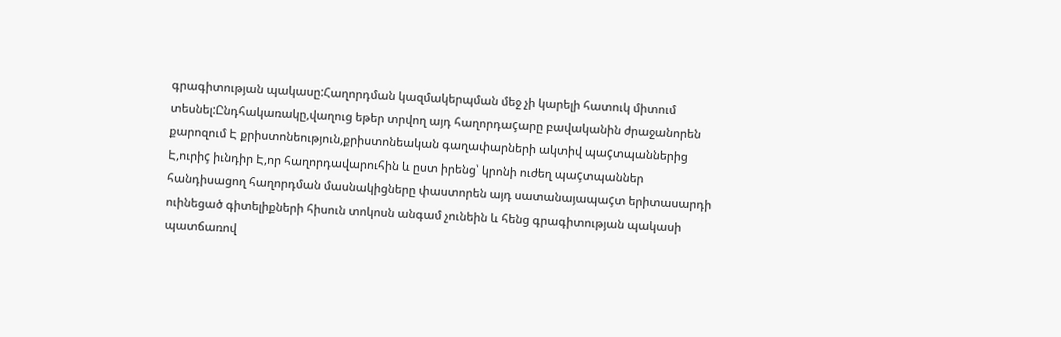գրագիտության պակասը:Հաղորդման կազմակերպման մեջ չի կարելի հատուկ միտում տեսնել:Ընդհակառակը,վաղուց եթեր տրվող այդ հաղորդաçարը բավականին ժրաջանորեն քարոզում Է քրիստոնեություն,քրիստոնեական գաղափարների ակտիվ պաçտպաններից Է,ուրիç իւնդիր Է,որ հաղորդավարուհին և ըստ իրենց՝ կրոնի ուժեղ պաçտպաններ հանդիսացող հաղորդման մասնակիցները փաստորեն այդ սատանայապաçտ երիտասարդի ուինեցած գիտելիքների հիսուն տոկոսն անգամ չունեին և հենց գրագիտության պակասի պատճառով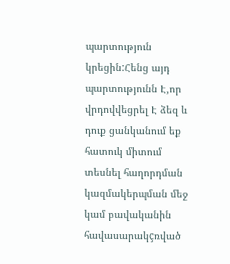պարտություն կրեցին:Հենց այդ պարտությունն Է,որ վրդովվեցրել Է ձեզ և դուք ցանկանում եք հատուկ միտում տեսնել հաղորդման կազմակերպման մեջ կամ բավականին հավասարակçռված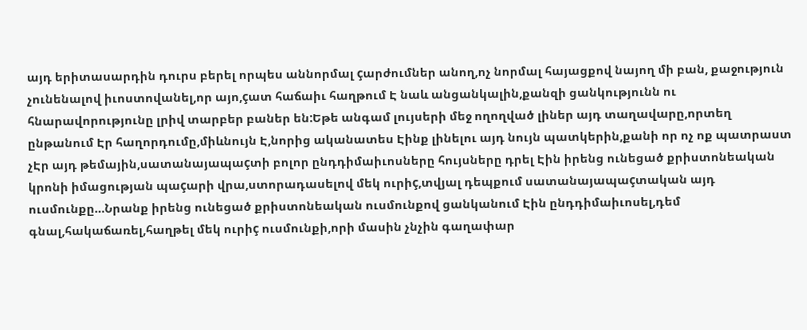այդ երիտասարդին դուրս բերել որպես աննորմալ çարժումներ անող,ոչ նորմալ հայացքով նայող մի բան, քաջություն չունենալով իւոստովանել,որ այո,çատ հաճաիւ հաղթում Է նաև անցանկալին,քանզի ցանկությունն ու հնարավորությունը լրիվ տարբեր բաներ են:Եթե անգամ լույսերի մեջ ողողված լիներ այդ տաղավարը,որտեղ ընթանում Էր հաղորդումը,միևնույն Է,նորից ականատես Էինք լինելու այդ նույն պատկերին,քանի որ ոչ ոք պատրաստ չԷր այդ թեմային,սատանայապաçտի բոլոր ընդդիմաիւոսները հույսները դրել Էին իրենց ունեցած քրիստոնեական կրոնի իմացության պաçարի վրա,ստորադասելով մեկ ուրիç,տվյալ դեպքում սատանայապաçտական այդ ուսմունքը…Նրանք իրենց ունեցած քրիստոնեական ուսմունքով ցանկանում Էին ընդդիմաիւոսել,դեմ գնալ,հակաճառել,հաղթել մեկ ուրիç ուսմունքի,որի մասին չնչին գաղափար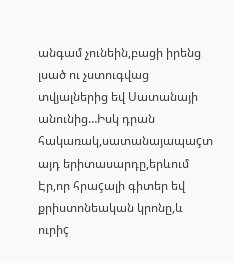անգամ չունեին,բացի իրենց լսած ու չստուգվաց տվյալներից եվ Սատանայի անունից…Իսկ դրան հակառակ,սատանայապաçտ այդ երիտասարդը,երևում Էր,որ հրաçալի գիտեր եվ քրիստոնեական կրոնը,և ուրիç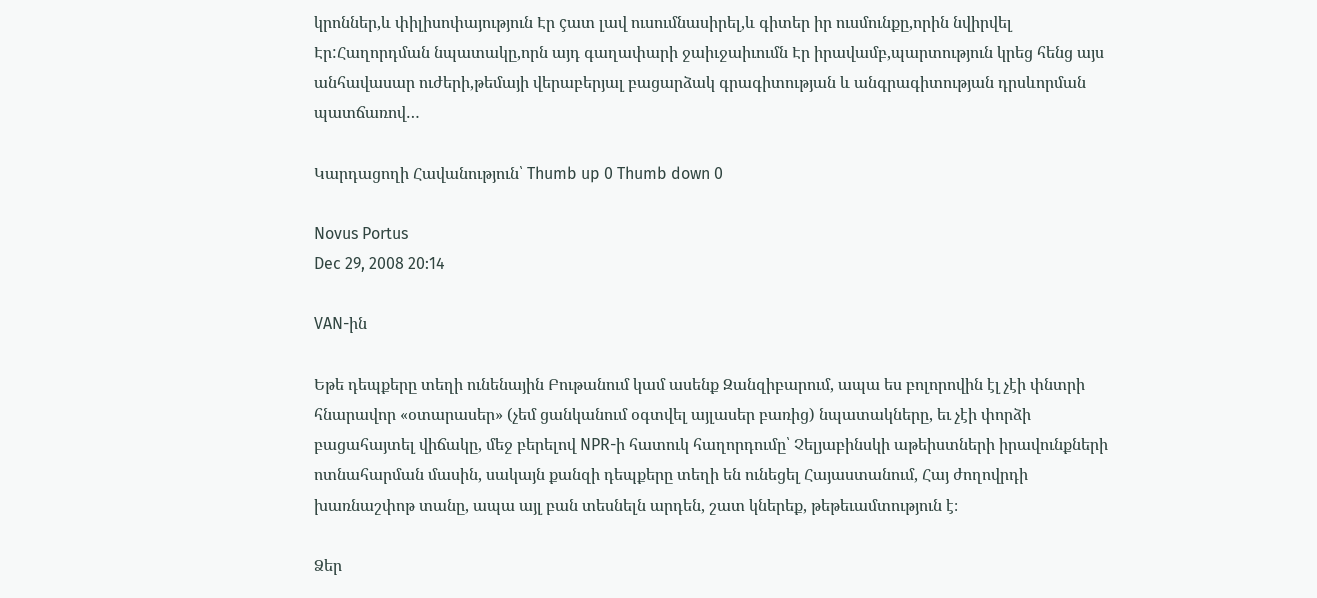կրոններ,և փիլիսոփայություն Էր çատ լավ ուսումնասիրել,և գիտեր իր ուսմունքը,որին նվիրվել Էր:Հաղորդման նպատակը,որն այդ գաղափարի ջաիւջաիւումն Էր իրավամբ,պարտություն կրեց հենց այս անհավասար ուժերի,թեմայի վերաբերյալ բացարձակ գրագիտության և անգրագիտության դրսևորման պատճառով…

Կարդացողի Հավանություն՝ Thumb up 0 Thumb down 0

Novus Portus
Dec 29, 2008 20:14

VAN-ին

Եթե դեպքերը տեղի ունենային Բութանում կամ ասենք Զանզիբարում, ապա ես բոլորովին էլ չէի փնտրի հնարավոր «օտարասեր» (չեմ ցանկանում օգտվել այլասեր բառից) նպատակները, եւ չէի փորձի բացահայտել վիճակը, մեջ բերելով NPR-ի հատուկ հաղորդումը՝ Չելյաբինսկի աթեիստների իրավունքների ոտնահարման մասին, սակայն քանզի դեպքերը տեղի են ունեցել Հայաստանում, Հայ ժողովրդի խառնաշփոթ տանը, ապա այլ բան տեսնելն արդեն, շատ կներեք, թեթեւամտություն է։

Ձեր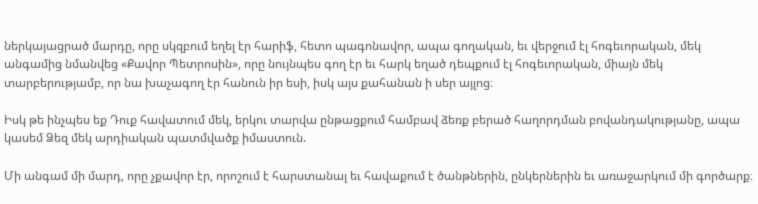ներկայացրած մարդը, որը սկզբում եղել էր հարիֆ, հետո պագոնավոր, ապա գողական, եւ վերջում էլ հոգեւորական, մեկ անգամից նմանվեց «Քավոր Պետրոսին», որը նույնպես գող էր եւ հարկ եղած դեպքում էլ հոգեւորական, միայն մեկ տարբերությամբ, որ նա խաչագող էր հանուն իր եսի, իսկ այս քահանան ի սեր այլոց։

Իսկ թե ինչպես եք Դուք հավատում մեկ, երկու տարվա ընթացքում համբավ ձեռք բերած հաղորդման բովանդակությանը, ապա կասեմ Ձեզ մեկ արդիական պատմվածք իմաստուն.

Մի անգամ մի մարդ, որը չքավոր էր, որոշում է հարստանալ եւ հավաքում է ծանթներին, ընկերներին եւ առաջարկում մի գործարք։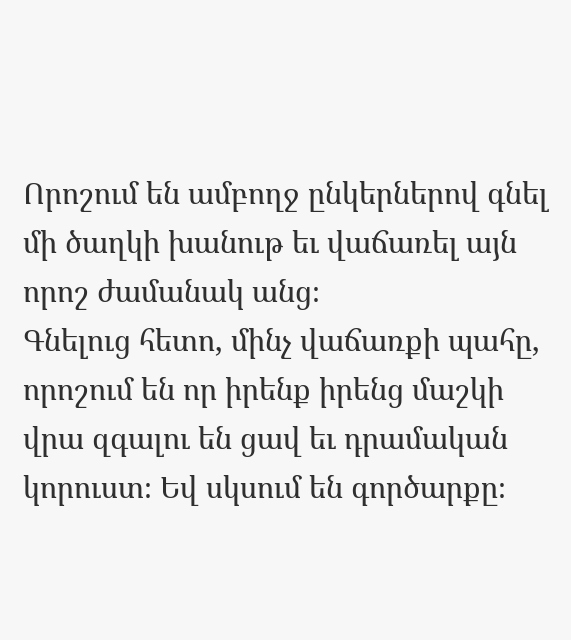Որոշում են ամբողջ ընկերներով գնել մի ծաղկի խանութ եւ վաճառել այն որոշ ժամանակ անց։
Գնելուց հետո, մինչ վաճառքի պահը, որոշում են որ իրենք իրենց մաշկի վրա զգալու են ցավ եւ դրամական կորուստ։ Եվ սկսում են գործարքը։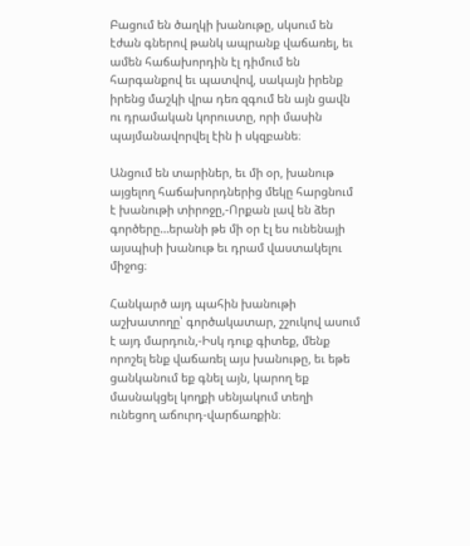Բացում են ծաղկի խանութը, սկսում են էժան գներով թանկ ապրանք վաճառել, եւ ամեն հաճախորդին էլ դիմում են հարգանքով եւ պատվով, սակայն իրենք իրենց մաշկի վրա դեռ զգում են այն ցավն ու դրամական կորուստը, որի մասին պայմանավորվել էին ի սկզբանե։

Անցում են տարիներ, եւ մի օր, խանութ այցելող հաճախորդներից մեկը հարցնում է խանութի տիրոջը,-Որքան լավ են ձեր գործերը…երանի թե մի օր էլ ես ունենայի այսպիսի խանութ եւ դրամ վաստակելու միջոց։

Հանկարծ այդ պահին խանութի աշխատողը՝ գործակատար, շշուկով ասում է այդ մարդուն,-Իսկ դուք գիտեք, մենք որոշել ենք վաճառել այս խանութը, եւ եթե ցանկանում եք գնել այն, կարող եք մասնակցել կողքի սենյակում տեղի ունեցող աճուրդ-վարճառքին։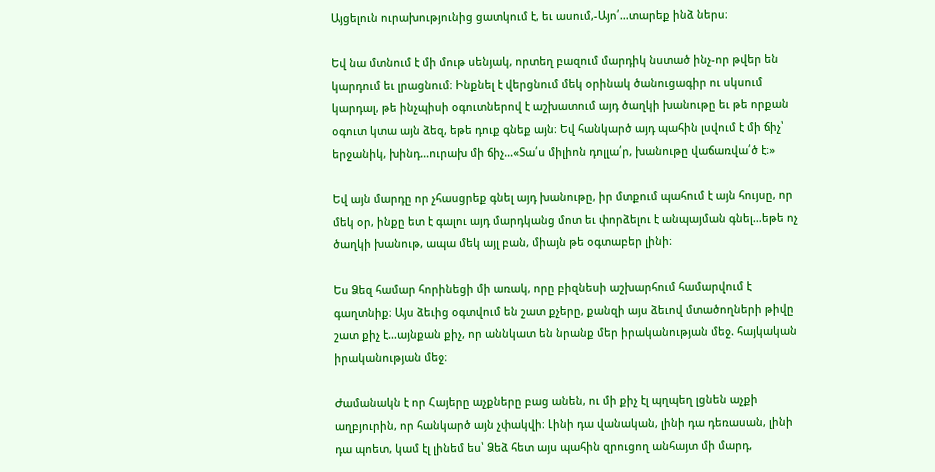Այցելուն ուրախությունից ցատկում է, եւ ասում,-Այո՛…տարեք ինձ ներս։

Եվ նա մտնում է մի մութ սենյակ, որտեղ բազում մարդիկ նստած ինչ-որ թվեր են կարդում եւ լրացնում։ Ինքնել է վերցնում մեկ օրինակ ծանուցագիր ու սկսում կարդալ, թե ինչպիսի օգուտներով է աշխատում այդ ծաղկի խանութը եւ թե որքան օգուտ կտա այն ձեզ, եթե դուք գնեք այն։ Եվ հանկարծ այդ պահին լսվում է մի ճիչ՝ երջանիկ, խինդ…ուրախ մի ճիչ…«Տա՛ս միլիոն դոլլա՛ր, խանութը վաճառվա՛ծ է։»

Եվ այն մարդը որ չհասցրեք գնել այդ խանութը, իր մտքում պահում է այն հույսը, որ մեկ օր, ինքը ետ է գալու այդ մարդկանց մոտ եւ փորձելու է անպայման գնել…եթե ոչ ծաղկի խանութ, ապա մեկ այլ բան, միայն թե օգտաբեր լինի։

Ես Ձեզ համար հորինեցի մի առակ, որը բիզնեսի աշխարհում համարվում է գաղտնիք։ Այս ձեւից օգտվում են շատ քչերը, քանզի այս ձեւով մտածողների թիվը շատ քիչ է…այնքան քիչ, որ աննկատ են նրանք մեր իրականության մեջ. հայկական իրականության մեջ։

Ժամանակն է որ Հայերը աչքները բաց անեն, ու մի քիչ էլ պղպեղ լցնեն աչքի աղբյուրին, որ հանկարծ այն չփակվի։ Լինի դա վանական, լինի դա դեռասան, լինի դա պոետ, կամ էլ լինեմ ես՝ Ձեձ հետ այս պահին զրուցող անհայտ մի մարդ,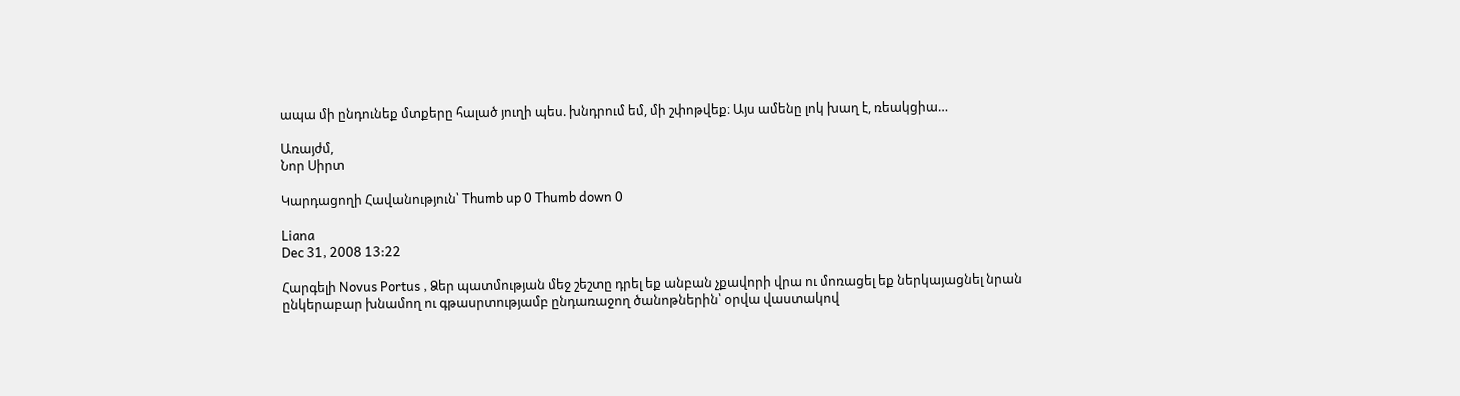ապա մի ընդունեք մտքերը հալած յուղի պես. խնդրում եմ, մի շփոթվեք։ Այս ամենը լոկ խաղ է, ռեակցիա…

Առայժմ,
Նոր Սիրտ

Կարդացողի Հավանություն՝ Thumb up 0 Thumb down 0

Liana
Dec 31, 2008 13:22

Հարգելի Novus Portus , Ձեր պատմության մեջ շեշտը դրել եք անբան չքավորի վրա ու մոռացել եք ներկայացնել նրան ընկերաբար խնամող ու գթասրտությամբ ընդառաջող ծանոթներին՝ օրվա վաստակով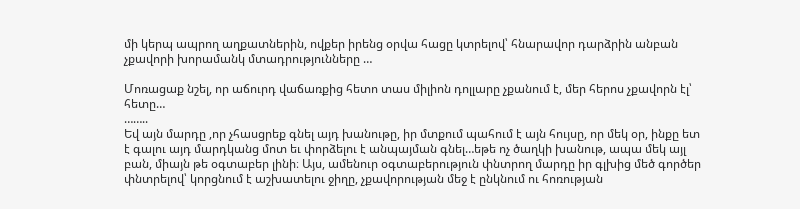մի կերպ ապրող աղքատներին, ովքեր իրենց օրվա հացը կտրելով՝ հնարավոր դարձրին անբան չքավորի խորամանկ մտադրությունները …

Մոռացաք նշել, որ աճուրդ վաճառքից հետո տաս միլիոն դոլլարը չքանում է, մեր հերոս չքավորն էլ՝ հետը…
……..
Եվ այն մարդը ,որ չհասցրեք գնել այդ խանութը, իր մտքում պահում է այն հույսը, որ մեկ օր, ինքը ետ է գալու այդ մարդկանց մոտ եւ փորձելու է անպայման գնել…եթե ոչ ծաղկի խանութ, ապա մեկ այլ բան, միայն թե օգտաբեր լինի։ Այս, ամենուր օգտաբերություն փնտրող մարդը իր գլխից մեծ գործեր փնտրելով՝ կորցնում է աշխատելու ջիղը, չքավորության մեջ է ընկնում ու հոռության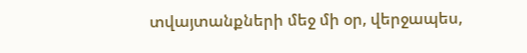տվայտանքների մեջ մի օր, վերջապես,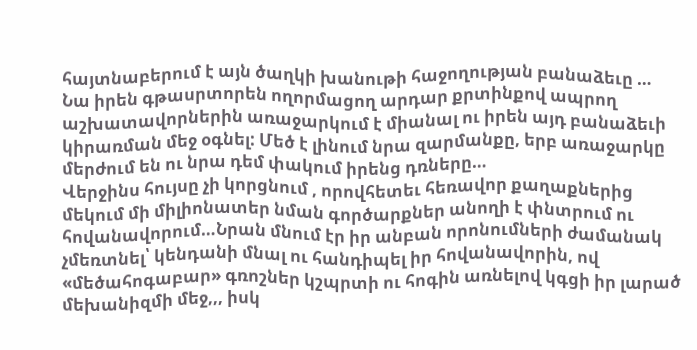հայտնաբերում է այն ծաղկի խանութի հաջողության բանաձեւը …
Նա իրեն գթասրտորեն ողորմացող արդար քրտինքով ապրող աշխատավորներին առաջարկում է միանալ ու իրեն այդ բանաձեւի կիրառման մեջ օգնել: Մեծ է լինում նրա զարմանքը, երբ առաջարկը մերժում են ու նրա դեմ փակում իրենց դռները…
Վերջինս հույսը չի կորցնում , որովհետեւ հեռավոր քաղաքներից մեկում մի միլիոնատեր նման գործարքներ անողի է փնտրում ու հովանավորում…Նրան մնում էր իր անբան որոնումների ժամանակ չմեռտնել՝ կենդանի մնալ ու հանդիպել իր հովանավորին, ով «մեծահոգաբար» գռոշներ կշպրտի ու հոգին առնելով կգցի իր լարած մեխանիզմի մեջ,,, իսկ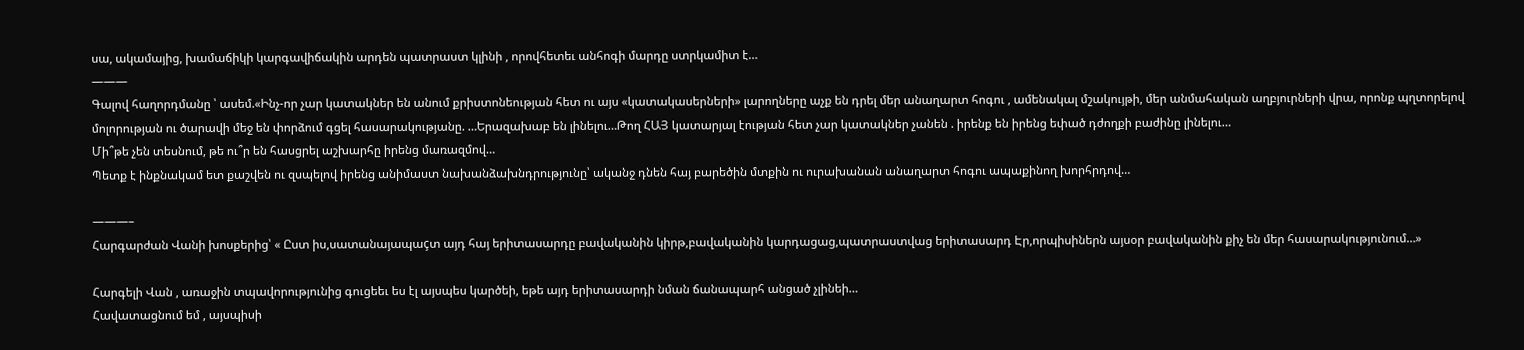սա, ակամայից, խամաճիկի կարգավիճակին արդեն պատրաստ կլինի , որովհետեւ անհոգի մարդը ստրկամիտ է…
———
Գալով հաղորդմանը ՝ ասեմ.«Ինչ-որ չար կատակներ են անում քրիստոնեության հետ ու այս «կատակասերների» լարողները աչք են դրել մեր անաղարտ հոգու , ամենակալ մշակույթի, մեր անմահական աղբյուրների վրա, որոնք պղտորելով մոլորության ու ծարավի մեջ են փորձում գցել հասարակությանը. …Երազախաբ են լինելու…Թող ՀԱՅ կատարյալ էության հետ չար կատակներ չանեն . իրենք են իրենց եփած դժողքի բաժինը լինելու…
Մի՞թե չեն տեսնում, թե ու՞ր են հասցրել աշխարհը իրենց մառազմով…
Պետք է ինքնակամ ետ քաշվեն ու զսպելով իրենց անիմաստ նախանձախնդրությունը՝ ականջ դնեն հայ բարեծին մտքին ու ուրախանան անաղարտ հոգու ապաքինող խորհրդով…

———–
Հարգարժան Վանի խոսքերից՝ « Ըստ իս,սատանայապաçտ այդ հայ երիտասարդը բավականին կիրթ,բավականին կարդացաց,պատրաստվաց երիտասարդ Էր,որպիսիներն այսօր բավականին քիչ են մեր հասարակությունում…»

Հարգելի Վան , առաջին տպավորությունից գուցեեւ ես էլ այսպես կարծեի, եթե այդ երիտասարդի նման ճանապարհ անցած չլինեի…
Հավատացնում եմ , այսպիսի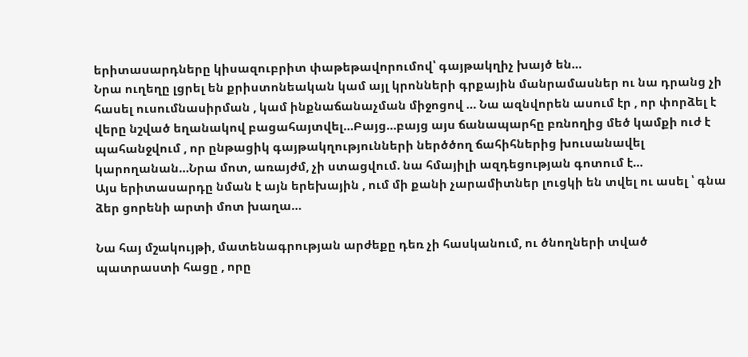երիտասարդները կիսազուբրիտ փաթեթավորումով՝ գայթակղիչ խայծ են…
Նրա ուղեղը լցրել են քրիստոնեական կամ այլ կրոնների գրքային մանրամասներ ու նա դրանց չի հասել ուսումնասիրման , կամ ինքնաճանաչման միջոցով … Նա ազնվորեն ասում էր , որ փորձել է վերը նշված եղանակով բացահայտվել…Բայց…բայց այս ճանապարհը բռնողից մեծ կամքի ուժ է պահանջվում , որ ընթացիկ գայթակղությունների ներծծող ճահիհներից խուսանավել կարողանան…Նրա մոտ, առայժմ, չի ստացվում. նա հմայիլի ազդեցության գոտում է…
Այս երիտասարդը նման է այն երեխային , ում մի քանի չարամիտներ լուցկի են տվել ու ասել ՝ գնա ձեր ցորենի արտի մոտ խաղա…

Նա հայ մշակույթի, մատենագրության արժեքը դեռ չի հասկանում, ու ծնողների տված պատրաստի հացը , որը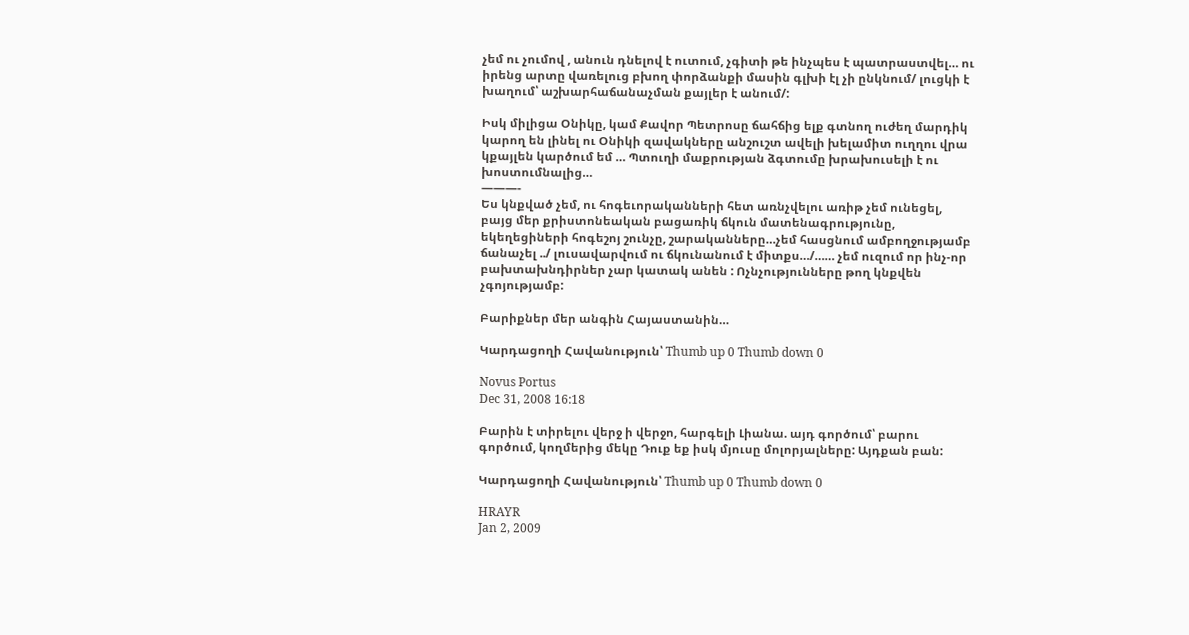չեմ ու չումով , անուն դնելով է ուտում, չգիտի թե ինչպես է պատրաստվել… ու իրենց արտը վառելուց բխող փորձանքի մասին գլխի էլ չի ընկնում/ լուցկի է խաղում՝ աշխարհաճանաչման քայլեր է անում/:

Իսկ միլիցա Օնիկը, կամ Քավոր Պետրոսը ճահճից ելք գտնող ուժեղ մարդիկ կարող են լինել ու Օնիկի զավակները անշուշտ ավելի խելամիտ ուղղու վրա կքայլեն կարծում եմ … Պտուղի մաքրության ձգտումը խրախուսելի է ու խոստումնալից…
———-
Ես կնքված չեմ, ու հոգեւորականների հետ առնչվելու առիթ չեմ ունեցել, բայց մեր քրիստոնեական բացառիկ ճկուն մատենագրությունը, եկեղեցիների հոգեշոյ շունչը, շարականները…չեմ հասցնում ամբողջությամբ ճանաչել ../ լուսավարվում ու ճկունանում է միտքս…/…… չեմ ուզում որ ինչ-որ բախտախնդիրներ չար կատակ անեն : Ոչնչությունները թող կնքվեն չգոյությամբ:

Բարիքներ մեր անգին Հայաստանին…

Կարդացողի Հավանություն՝ Thumb up 0 Thumb down 0

Novus Portus
Dec 31, 2008 16:18

Բարին է տիրելու վերջ ի վերջո, հարգելի Լիանա. այդ գործում՝ բարու գործում, կողմերից մեկը Դուք եք իսկ մյուսը մոլորյալները: Այդքան բան:

Կարդացողի Հավանություն՝ Thumb up 0 Thumb down 0

HRAYR
Jan 2, 2009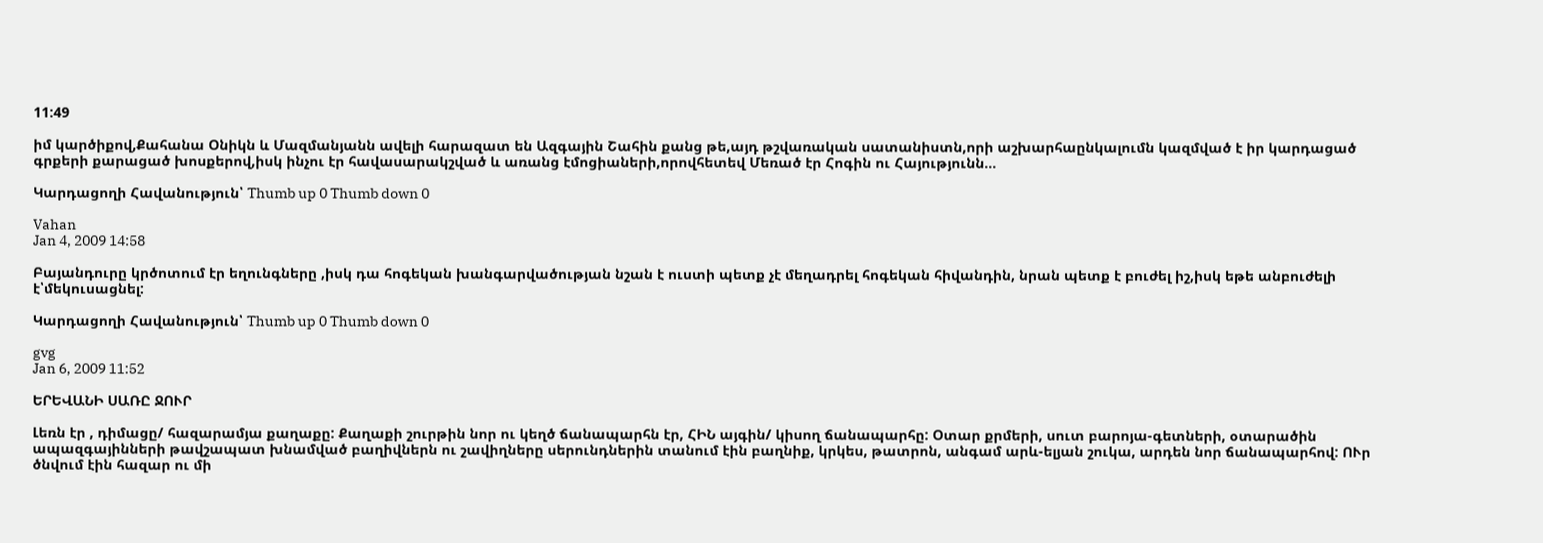11:49

իմ կարծիքով,Քահանա Օնիկն և Մազմանյանն ավելի հարազատ են Ազգային Շահին քանց թե,այդ թշվառական սատանիստն,որի աշխարհաընկալումն կազմված է իր կարդացած գրքերի քարացած խոսքերով,իսկ ինչու էր հավասարակշված և առանց էմոցիաների,որովհետեվ Մեռած էր Հոգին ու Հայությունն…

Կարդացողի Հավանություն՝ Thumb up 0 Thumb down 0

Vahan
Jan 4, 2009 14:58

Բայանդուրը կրծոտում էր եղունգները ,իսկ դա հոգեկան խանգարվածության նշան է ուստի պետք չէ մեղադրել հոգեկան հիվանդին, նրան պետք է բուժել իշ,իսկ եթե անբուժելի է՝մեկուսացնել:

Կարդացողի Հավանություն՝ Thumb up 0 Thumb down 0

gvg
Jan 6, 2009 11:52

ԵՐԵՎԱՆԻ ՍԱՌԸ ՋՈՒՐ

Լեռն էր , դիմացը/ հազարամյա քաղաքը: Քաղաքի շուրթին նոր ու կեղծ ճանապարհն էր, ՀԻՆ այգին/ կիսող ճանապարհը: Օտար քրմերի, սուտ բարոյա-գետների, օտարածին ապազգայինների թավշապատ խնամված բաղիվներն ու շավիղները սերունդներին տանում էին բաղնիք, կրկես, թատրոն, անգամ արև-ելյան շուկա, արդեն նոր ճանապարհով: ՈՒր ծնվում էին հազար ու մի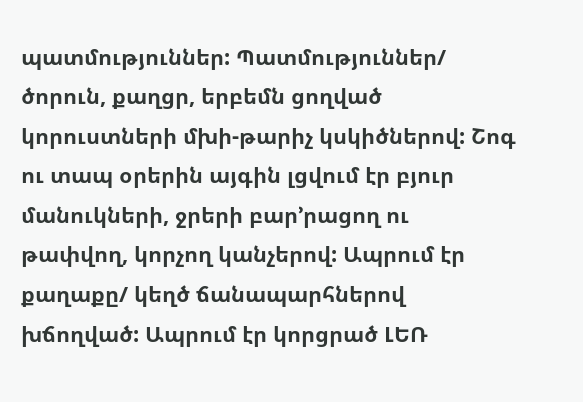պատմություններ: Պատմություններ/ ծորուն, քաղցր, երբեմն ցողված կորուստների մխի-թարիչ կսկիծներով: Շոգ ու տապ օրերին այգին լցվում էր բյուր մանուկների, ջրերի բար’րացող ու թափվող, կորչող կանչերով: Ապրում էր քաղաքը/ կեղծ ճանապարհներով խճողված: Ապրում էր կորցրած ԼԵՌ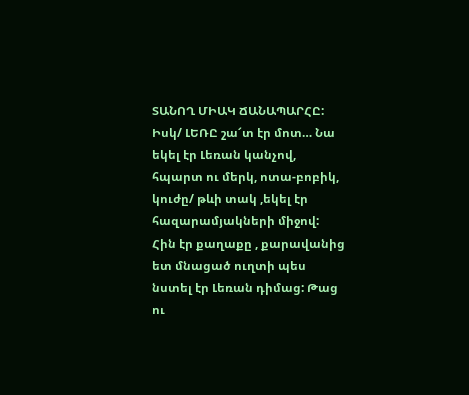ՏԱՆՈՂ ՄԻԱԿ ՃԱՆԱՊԱՐՀԸ: Իսկ/ ԼԵՌԸ շա՜տ էր մոտ… Նա եկել էր Լեռան կանչով, հպարտ ու մերկ, ոտա-բոբիկ, կուժը/ թևի տակ ,եկել էր հազարամյակների միջով: Հին էր քաղաքը , քարավանից ետ մնացած ուղտի պես նստել էր Լեռան դիմաց: Թաց ու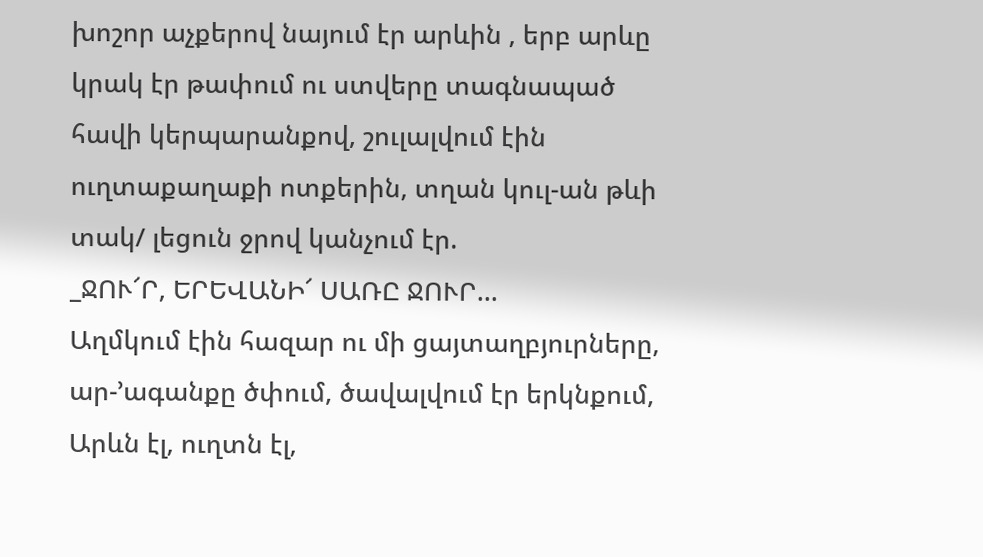խոշոր աչքերով նայում էր արևին , երբ արևը կրակ էր թափում ու ստվերը տագնապած հավի կերպարանքով, շուլալվում էին ուղտաքաղաքի ոտքերին, տղան կուլ-ան թևի տակ/ լեցուն ջրով կանչում էր.
_ՋՈՒ՜Ր, ԵՐԵՎԱՆԻ՜ ՍԱՌԸ ՋՈՒՐ…
Աղմկում էին հազար ու մի ցայտաղբյուրները, ար-’ագանքը ծփում, ծավալվում էր երկնքում, Արևն էլ, ուղտն էլ,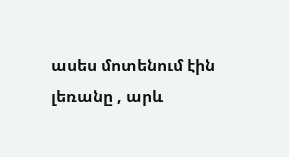ասես մոտենում էին լեռանը , արև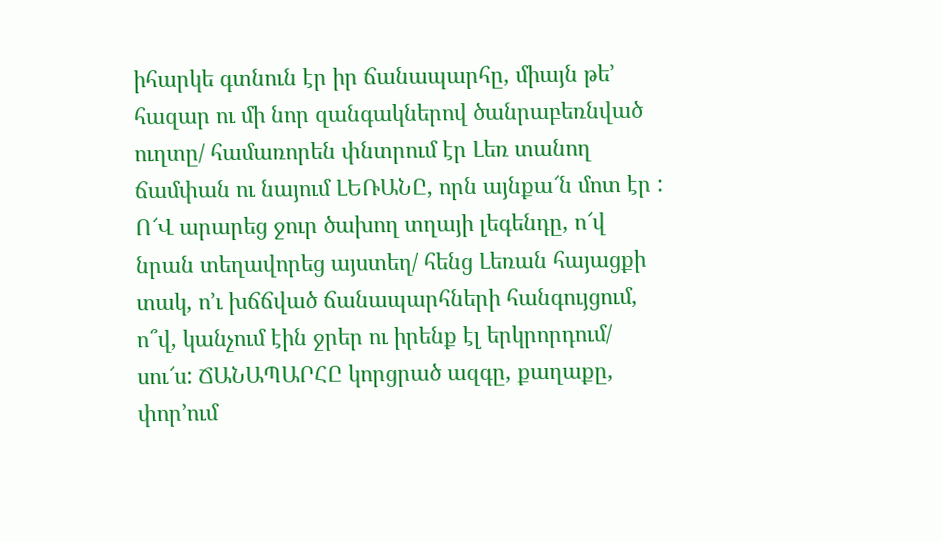իհարկե գտնուն էր իր ճանապարհը, միայն թե’ հազար ու մի նոր զանգակներով ծանրաբեռնված ուղտը/ համառորեն փնտրում էր Լեռ տանող ճամփան ու նայում ԼԵՌԱՆԸ, որն այնքա՜ն մոտ էր :
Ո՜Վ արարեց ջուր ծախող տղայի լեգենդը, ո՜վ նրան տեղավորեց այստեղ/ հենց Լեռան հայացքի տակ, ո’ւ խճճված ճանապարհների հանգույցում, ո՞վ, կանչում էին ջրեր ու իրենք էլ երկրորդում/ սու՜ս: ՃԱՆԱՊԱՐՀԸ կորցրած ազգը, քաղաքը, փոր’ում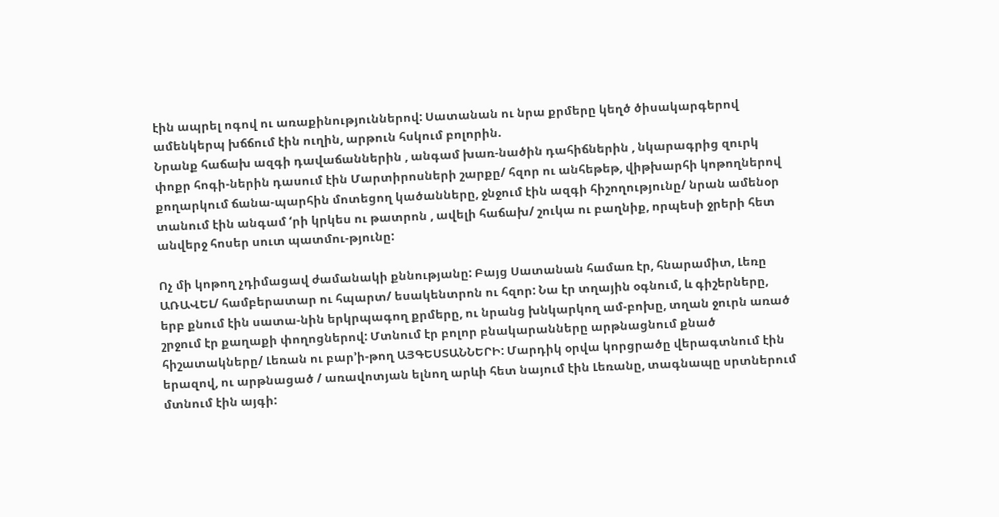էին ապրել ոգով ու առաքինություններով: Սատանան ու նրա քրմերը կեղծ ծիսակարգերով ամենկերպ խճճում էին ուղին, արթուն հսկում բոլորին.
Նրանք հաճախ ազգի դավաճաններին , անգամ խառ-նածին դահիճներին , նկարագրից զուրկ փոքր հոգի-ներին դասում էին Մարտիրոսների շարքը/ հզոր ու անհեթեթ, վիթխարհի կոթողներով քողարկում ճանա-պարհին մոտեցող կածանները, ջնջում էին ազգի հիշողությունը/ նրան ամենօր տանում էին անգամ ‘րի կրկես ու թատրոն , ավելի հաճախ/ շուկա ու բաղնիք, որպեսի ջրերի հետ անվերջ հոսեր սուտ պատմու-թյունը:

Ոչ մի կոթող չդիմացավ ժամանակի քննությանը: Բայց Սատանան համառ էր, հնարամիտ, Լեռը ԱՌԱՎԵԼ/ համբերատար ու հպարտ/ եսակենտրոն ու հզոր: Նա էր տղային օգնում, և գիշերները, երբ քնում էին սատա-նին երկրպագող քրմերը, ու նրանց խնկարկող ամ-բոխը, տղան ջուրն առած շրջում էր քաղաքի փողոցներով: Մտնում էր բոլոր բնակարանները արթնացնում քնած հիշատակները/ Լեռան ու բար’ի-թող ԱՅԳԵՍՏԱՆՆԵՐԻ: Մարդիկ օրվա կորցրածը վերագտնում էին երազով, ու արթնացած / առավոտյան ելնող արևի հետ նայում էին Լեռանը, տագնապը սրտներում մտնում էին այգի: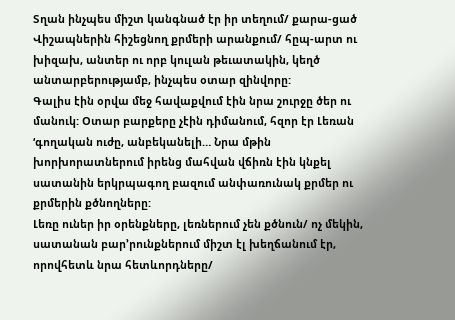Տղան ինչպես միշտ կանգնած էր իր տեղում/ քարա-ցած Վիշապներին հիշեցնող քրմերի արանքում/ հըպ-արտ ու խիզախ, անտեր ու որբ կուլան թեւատակին, կեղծ անտարբերությամբ, ինչպես օտար զինվորը:
Գալիս էին օրվա մեջ հավաքվում էին նրա շուրջը ծեր ու մանուկ: Օտար բարքերը չէին դիմանում, հզոր էր Լեռան ‘գողական ուժը, անբեկանելի… Նրա մթին խորխորատներում իրենց մահվան վճիռն էին կնքել սատանին երկրպագող բազում անփառունակ քրմեր ու քրմերին քծնողները:
Լեռը ուներ իր օրենքները, լեռներում չեն քծնուն/ ոչ մեկին, սատանան բար’րունքներում միշտ էլ խեղճանում էր, որովհետև նրա հետևորդները/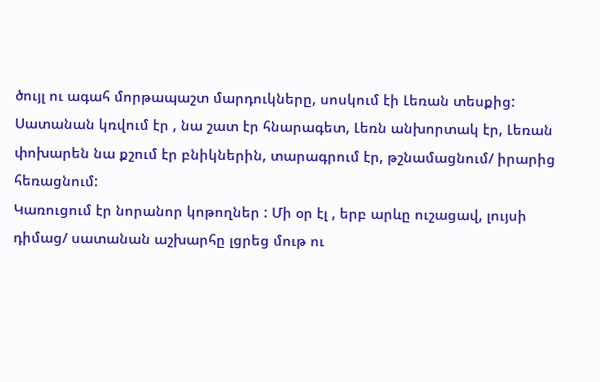ծույլ ու ագահ մորթապաշտ մարդուկները, սոսկում էի Լեռան տեսքից:
Սատանան կռվում էր , նա շատ էր հնարագետ, Լեռն անխորտակ էր, Լեռան փոխարեն նա քշում էր բնիկներին, տարագրում էր, թշնամացնում/ իրարից հեռացնում:
Կառուցում էր նորանոր կոթողներ : Մի օր էլ , երբ արևը ուշացավ, լույսի դիմաց/ սատանան աշխարհը լցրեց մութ ու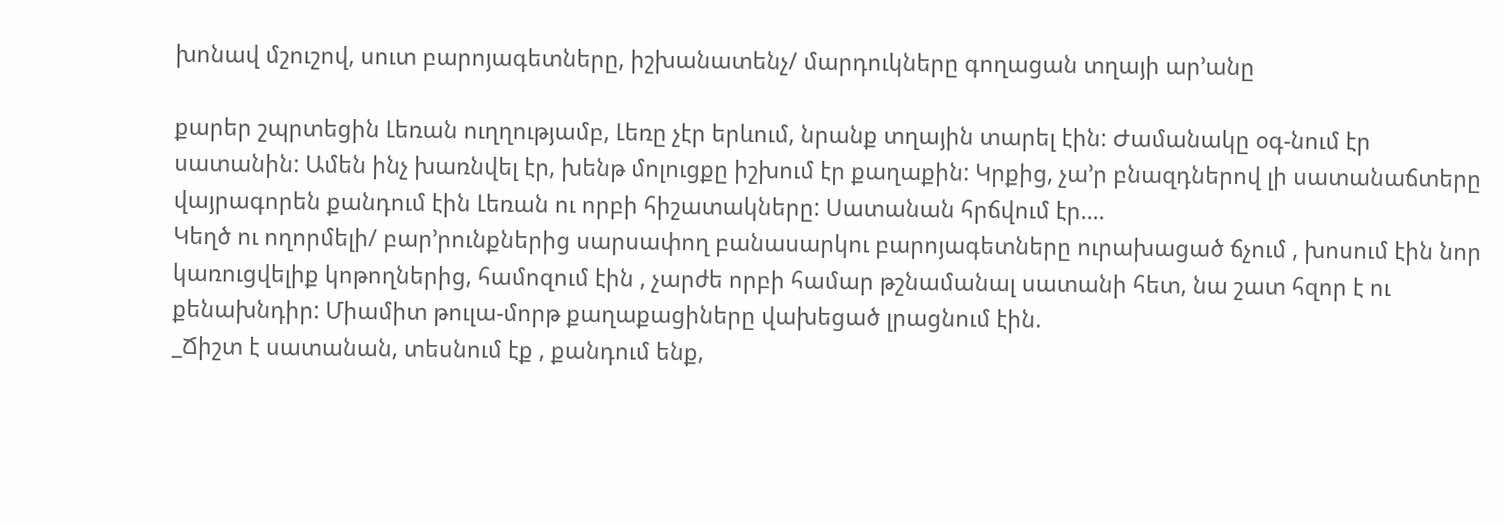խոնավ մշուշով, սուտ բարոյագետները, իշխանատենչ/ մարդուկները գողացան տղայի ար’անը

քարեր շպրտեցին Լեռան ուղղությամբ, Լեռը չէր երևում, նրանք տղային տարել էին: Ժամանակը օգ-նում էր սատանին: Ամեն ինչ խառնվել էր, խենթ մոլուցքը իշխում էր քաղաքին: Կրքից, չա’ր բնազդներով լի սատանաճտերը վայրագորեն քանդում էին Լեռան ու որբի հիշատակները: Սատանան հրճվում էր….
Կեղծ ու ողորմելի/ բար’րունքներից սարսափող բանասարկու բարոյագետները ուրախացած ճչում , խոսում էին նոր կառուցվելիք կոթողներից, համոզում էին , չարժե որբի համար թշնամանալ սատանի հետ, նա շատ հզոր է ու քենախնդիր: Միամիտ թուլա-մորթ քաղաքացիները վախեցած լրացնում էին.
_Ճիշտ է սատանան, տեսնում էք , քանդում ենք,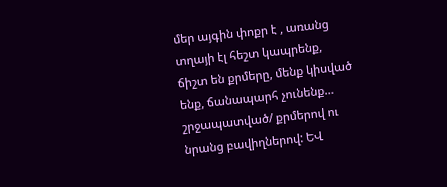մեր այգին փոքր է , առանց տղայի էլ հեշտ կապրենք, ճիշտ են քրմերը, մենք կիսված ենք, ճանապարհ չունենք… շրջապատված/ քրմերով ու նրանց բավիղներով: ԵՎ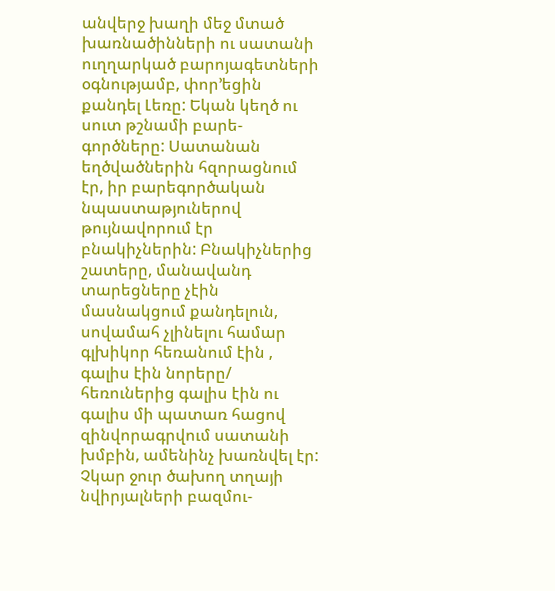անվերջ խաղի մեջ մտած խառնածինների ու սատանի ուղղարկած բարոյագետների օգնությամբ, փոր’եցին քանդել Լեռը: Եկան կեղծ ու սուտ թշնամի բարե-գործները: Սատանան եղծվածներին հզորացնում էր, իր բարեգործական նպաստաթյուներով թույնավորում էր բնակիչներին: Բնակիչներից շատերը, մանավանդ տարեցները չէին մասնակցում քանդելուն, սովամահ չլինելու համար գլխիկոր հեռանում էին , գալիս էին նորերը/ հեռուներից գալիս էին ու գալիս մի պատառ հացով զինվորագրվում սատանի խմբին, ամենինչ խառնվել էր:
Չկար ջուր ծախող տղայի նվիրյալների բազմու-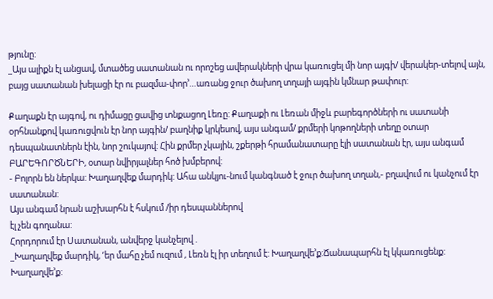թյունը:
_Այս ալիքն էլ անցավ, մտածեց սատանան ու որոշեց ավերակների վրա կառուցել մի նոր այգի/ վերակեր-տելով այն, բայց սատանան խելացի էր ու բազմա-փոր’…առանց ջուր ծախող տղայի այգին կմնար թափուր:

Քաղաքն էր այգով, ու դիմացը ցավից տնքացող Լեռը: Քաղաքի ու Լեռան միջև բարեգործների ու սատանի օրհնանքով կառուցվուն էր նոր այգին/ բաղնիք կրկեսով, այս անգամ/ քրմերի կոթողների տեղը օտար դեսպանատներն էին, նոր շուկայով: Հին քրմեր չկային, շքերթի հրամանատարը էլի սատանան էր, այս անգամ ԲԱՐԵԳՈՐԾՆԵՐԻ, օտար նվիրյալներ հոծ խմբերով:
- Բոլորն են ներկա: Խաղաղվեք մարդիկ: Ահա անկյու-նում կանգնած է ջուր ծախող տղան,- բղավում ու կանչում էր սատանան:
Այս անգամ նրան աշխարհն է հսկում /իր դեսպաններով
էլ չեն գողանա:
Հորդորում էր Սատանան, անվերջ կանչելով .
_Խաղաղվեք մարդիկ, ‘եր մահը չեմ ուզում , Լեռն էլ իր տեղում է: Խաղաղվե’ք:Ճանապարհն էլ կկառուցենք: Խաղաղվե’ք: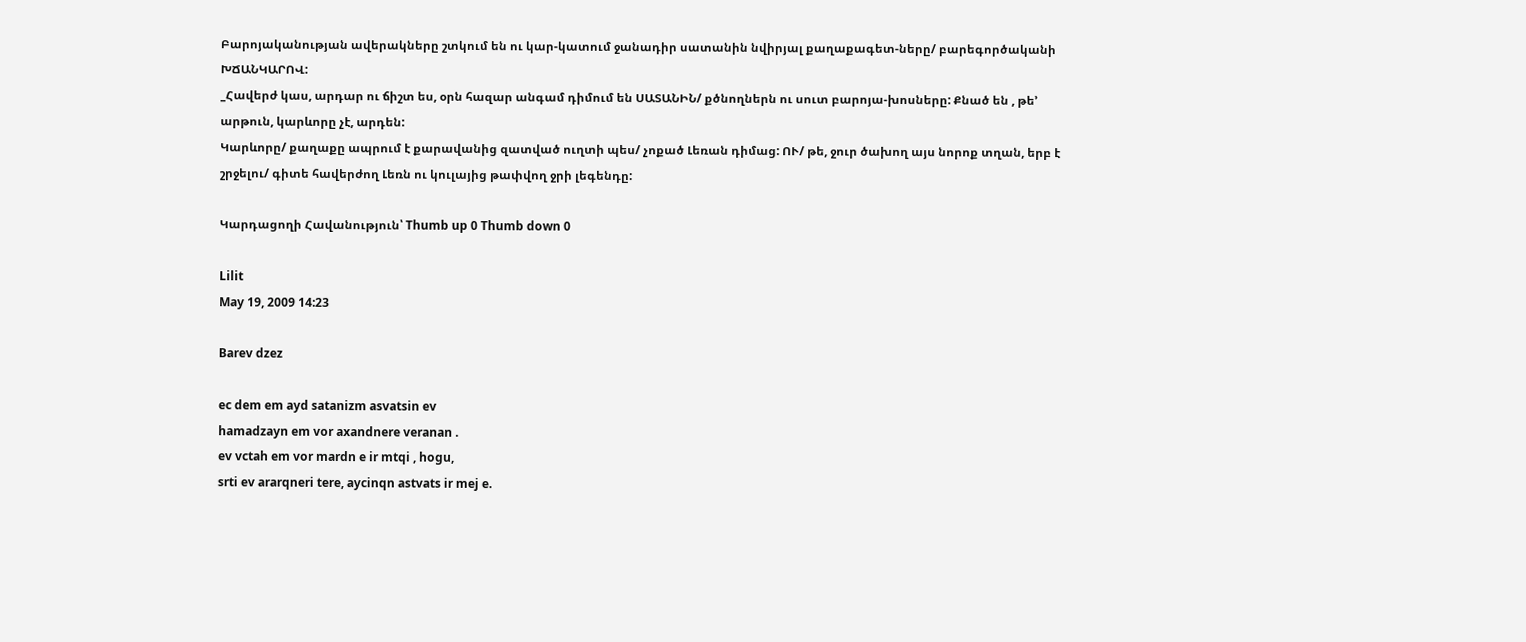Բարոյականության ավերակները շտկում են ու կար-կատում ջանադիր սատանին նվիրյալ քաղաքագետ-ները/ բարեգործականի ԽՃԱՆԿԱՐՈՎ:
_Հավերժ կաս, արդար ու ճիշտ ես, օրն հազար անգամ դիմում են ՍԱՏԱՆԻՆ/ քծնողներն ու սուտ բարոյա-խոսները: Քնած են , թե’ արթուն, կարևորը չէ, արդեն:
Կարևորը/ քաղաքը ապրում է քարավանից զատված ուղտի պես/ չոքած Լեռան դիմաց: ՈՒ/ թե, ջուր ծախող այս նորոք տղան, երբ է շրջելու/ գիտե հավերժող Լեռն ու կուլայից թափվող ջրի լեգենդը:

Կարդացողի Հավանություն՝ Thumb up 0 Thumb down 0

Lilit
May 19, 2009 14:23

Barev dzez

ec dem em ayd satanizm asvatsin ev
hamadzayn em vor axandnere veranan .
ev vctah em vor mardn e ir mtqi , hogu,
srti ev ararqneri tere, aycinqn astvats ir mej e.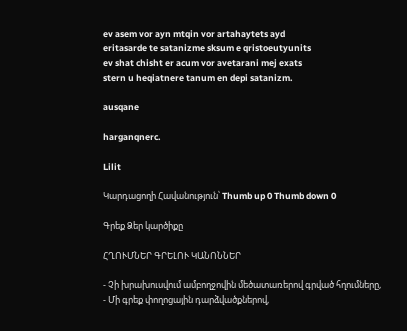ev asem vor ayn mtqin vor artahaytets ayd
eritasarde te satanizme sksum e qristoeutyunits
ev shat chisht er acum vor avetarani mej exats
stern u heqiatnere tanum en depi satanizm.

ausqane

harganqnerc.

Lilit

Կարդացողի Հավանություն՝ Thumb up 0 Thumb down 0

Գրեք Ձեր կարծիքը

ՀՂՈՒՄՆԵՐ ԳՐԵԼՈՒ ԿԱՆՈՆՆԵՐ

- Չի խրախուսվում ամբողջովին մեծատառերով գրված հղումները,
- Մի գրեք փողոցային դարձվածքներով,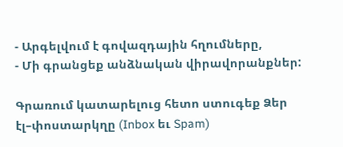- Արգելվում է գովազդային հղումները,
- Մի գրանցեք անձնական վիրավորանքներ:

Գրառում կատարելուց հետո ստուգեք Ձեր էլ–փոստարկղը (Inbox եւ Spam)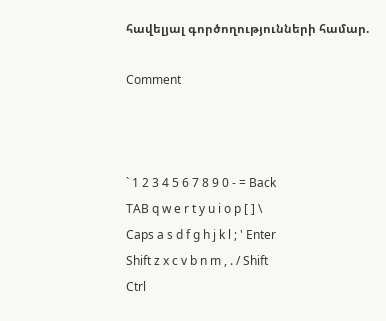հավելյալ գործողությունների համար.

Comment



` 1 2 3 4 5 6 7 8 9 0 - = Back
TAB q w e r t y u i o p [ ] \
Caps a s d f g h j k l ; ' Enter
Shift z x c v b n m , . / Shift
Ctrl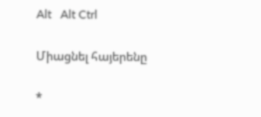Alt   Alt Ctrl

Միացնել հայերենը

*